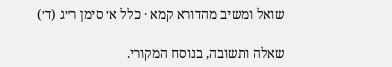שואל ומשיב מהדורא קמא · כלל א׳ סימן ר״ג (ד׳)

שאלה ותשובה, בנוסח המקורי.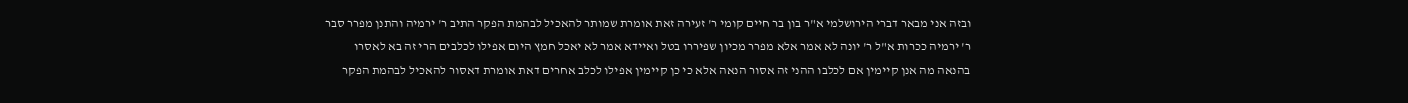ובזה אני מבאר דברי הירושלמי א"ר בון בר חיים קומי ר' זעירה זאת אומרת שמותר להאכיל לבהמת הפקר התיב ר' ירמיה והתנן מפרר סבר ר' ירמיה ככרות א"ל ר' יונה לא אמר אלא מפרר מכיון שפיררו בטל ואיידא אמר לא יאכל חמץ היום אפילו לכלבים הרי זה בא לאסרו בהנאה מה אנן קיימין אם לכלבו ההני זה אסור הנאה אלא כי כן קיימין אפילו לכלב אחרים דאת אומרת דאסור להאכיל לבהמת הפקר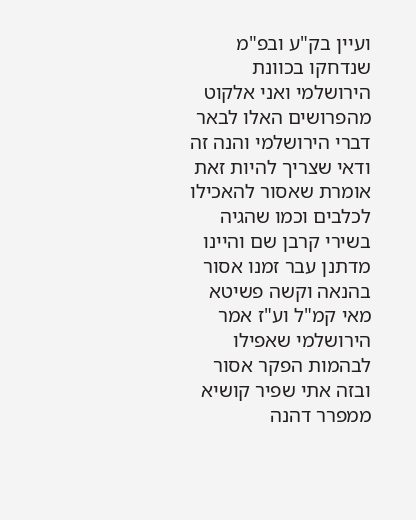ועיין בק"ע ובפ"מ שנדחקו בכוונת הירושלמי ואני אלקוט מהפרושים האלו לבאר דברי הירושלמי והנה זה ודאי שצריך להיות זאת אומרת שאסור להאכילו לכלבים וכמו שהגיה בשירי קרבן שם והיינו מדתנן עבר זמנו אסור בהנאה וקשה פשיטא מאי קמ"ל וע"ז אמר הירושלמי שאפילו לבהמות הפקר אסור ובזה אתי שפיר קושיא ממפרר דהנה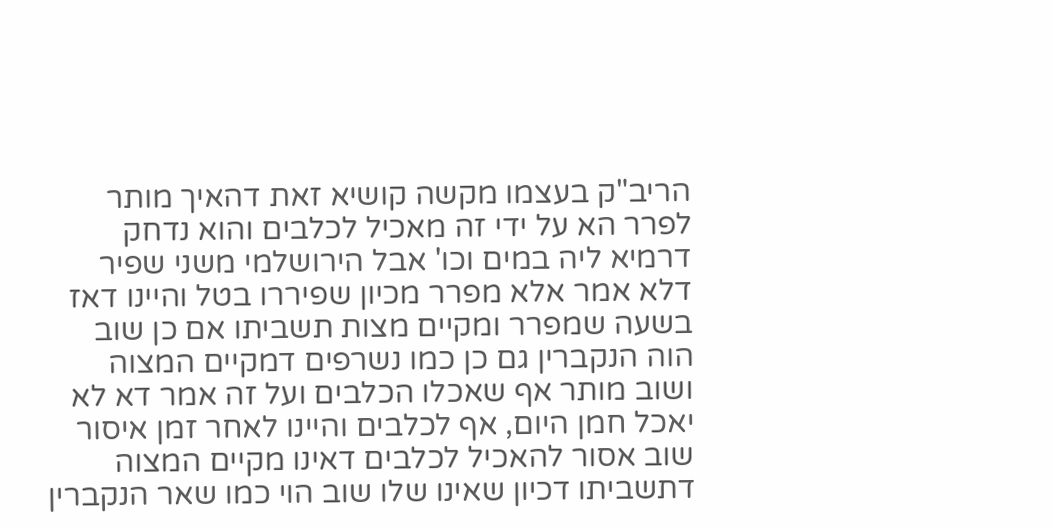הריב"ק בעצמו מקשה קושיא זאת דהאיך מותר לפרר הא על ידי זה מאכיל לכלבים והוא נדחק דרמיא ליה במים וכו' אבל הירושלמי משני שפיר דלא אמר אלא מפרר מכיון שפיררו בטל והיינו דאז בשעה שמפרר ומקיים מצות תשביתו אם כן שוב הוה הנקברין גם כן כמו נשרפים דמקיים המצוה ושוב מותר אף שאכלו הכלבים ועל זה אמר דא לא יאכל חמן היום, אף לכלבים והיינו לאחר זמן איסור שוב אסור להאכיל לכלבים דאינו מקיים המצוה דתשביתו דכיון שאינו שלו שוב הוי כמו שאר הנקברין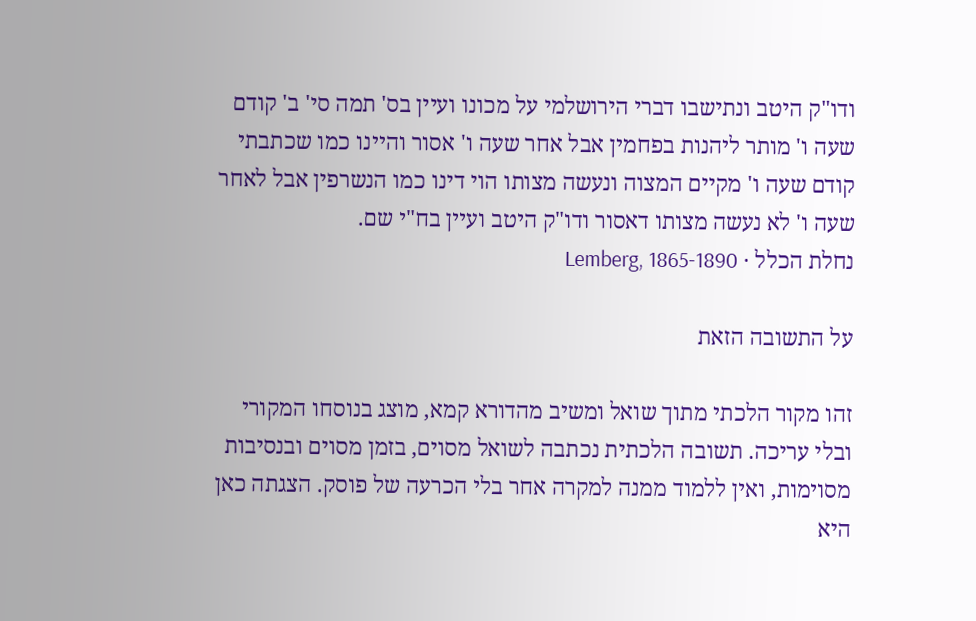ודו"ק היטב ונתישבו דברי הירושלמי על מכונו ועיין בס' תמה סי' ב' קודם שעה ו' מותר ליהנות בפחמין אבל אחר שעה ו' אסור והיינו כמו שכתבתי קודם שעה ו' מקיים המצוה ונעשה מצותו הוי דינו כמו הנשרפין אבל לאחר שעה ו' לא נעשה מצותו דאסור ודו"ק היטב ועיין בח"י שם.
נחלת הכלל · Lemberg, 1865-1890

על התשובה הזאת

זהו מקור הלכתי מתוך שואל ומשיב מהדורא קמא, מוצג בנוסחו המקורי ובלי עריכה. תשובה הלכתית נכתבה לשואל מסוים, בזמן מסוים ובנסיבות מסוימות, ואין ללמוד ממנה למקרה אחר בלי הכרעה של פוסק. הצגתה כאן היא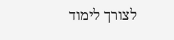לצורך לימוד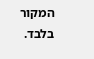המקור בלבד.